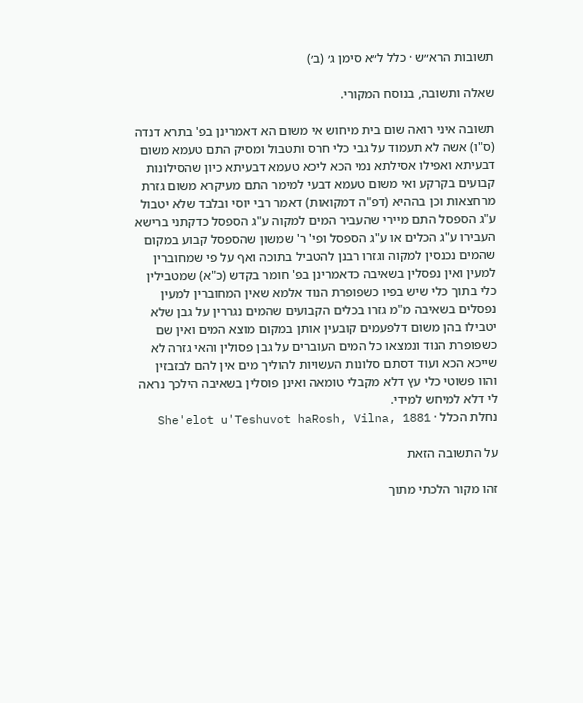תשובות הרא״ש · כלל ל״א סימן ג׳ (ב׳)

שאלה ותשובה, בנוסח המקורי.

תשובה איני רואה שום בית מיחוש אי משום הא דאמרינן בפ' בתרא דנדה (ס"ו) אשה לא תעמוד על גבי כלי חרס ותטבול ומסיק התם טעמא משום דבעיתא ואפילו אסילתא נמי הכא ליכא טעמא דבעיתא כיון שהסילונות קבועים בקרקע ואי משום טעמא דבעי למימר התם מעיקרא משום גזרת מרחצאות וכן בההיא (דפ"ה דמקואות) דאמר רבי יוסי ובלבד שלא יטבול ע"ג הספסל התם מיירי שהעביר המים למקוה ע"ג הספסל כדקתני ברישא העבירו ע"ג הכלים או ע"ג הספסל ופי' ר' שמשון שהספסל קבוע במקום שהמים נכנסין למקוה וגזרו רבנן להטביל בתוכה ואף על פי שמחוברין למעין ואין נפסלין בשאיבה כדאמרינן בפ' חומר בקדש (כ"א) שמטבילין כלי בתוך כלי שיש בפיו כשפופרת הנוד אלמא שאין המחוברין למעין נפסלים בשאיבה מ"מ גזרו בכלים הקבועים שהמים נגררין על גבן שלא יטבילו בהן משום דלפעמים קובעין אותן במקום מוצא המים ואין שם כשפופרת הנוד ונמצאו כל המים העוברים על גבן פסולין והאי גזרה לא שייכא הכא ועוד דסתם סלונות העשויות להוליך מים אין להם לבזבזין והוו פשוטי כלי עץ דלא מקבלי טומאה ואינן פוסלין בשאיבה הילכך נראה לי דלא למיחש למידי.
נחלת הכלל · She'elot u'Teshuvot haRosh, Vilna, 1881

על התשובה הזאת

זהו מקור הלכתי מתוך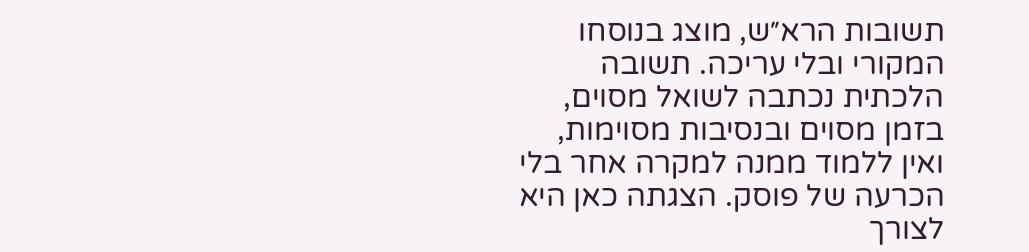תשובות הרא״ש, מוצג בנוסחו המקורי ובלי עריכה. תשובה הלכתית נכתבה לשואל מסוים, בזמן מסוים ובנסיבות מסוימות, ואין ללמוד ממנה למקרה אחר בלי הכרעה של פוסק. הצגתה כאן היא לצורך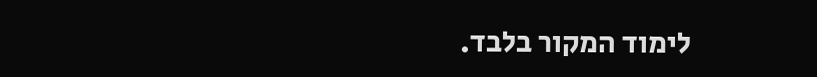לימוד המקור בלבד.